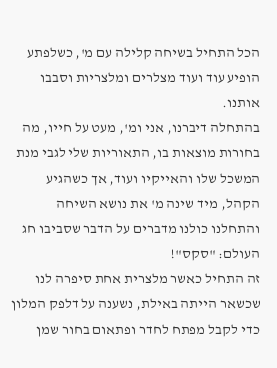הכל התחיל בשיחה קלילה עם מ', כשלפתע הופיע עוד ועוד מצלרים ומלצריות וסבבו אותנו.
בהתחלה דיברנו, אני ומ', מעט על חייו, מה בחורות מוצאות בו, התאוריות שלי לגבי מנת המשכל שלו והאייקיו ועוד, אך כשהגיע הקהל, מיד שינה מ' את נושא השיחה והתחלנו כולנו מדברים על הדבר שסביבו חג העולם: "סקס"!
זה התחיל כאשר מלצרית אחת סיפרה לנו שכשאר הייתה באילת, נשענה על דלפק המלון כדי לקבל מפתח לחדר ופתאום בחור שמן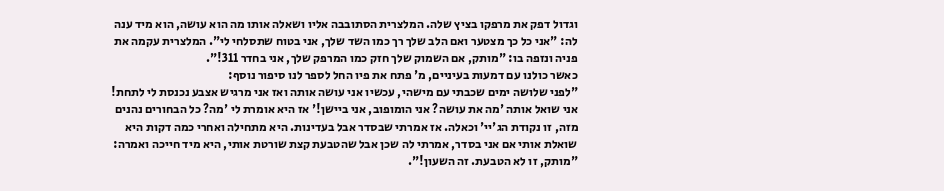וגדול דפק את מרפקו בציץ שלה. המלצרית הסתובבה אליו ושאלה אותו מה הוא עושה, הוא מיד ענה לה: "אני כל כך מצטער ואם הלב שלך רך כמו השד שלך, אני בטוח שתסלחי לי". המלצרית עקמה את פניה ונזפה בו: "מותק, אם השמוק שלך חזק כמו המרפק שלך, אני בחדר 311!".
כאשר כולנו עם דמעות בעיניים, מ' פתח את פיו החל לספר לנו סיפור נוסף:
"לפני שלושה ימים שכבתי עם מישהי, עכשיו אני עושה אותה ואז אני מרגיש אצבע נכנסת לי לתחת! אני שואל אותה 'מה את עושה? אני הומופוב, אני ביישן!' אז היא אומרת לי 'מה? כל הבחורים נהנים מזה, זו נקודת הג'יי' וכאלה. אז אמרתי שבסדר אבל בעדינות. היא מתחילה ואחרי כמה דקות היא שואלת אותי אם אני בסדר, אמרתי לה שכן אבל שהטבעת קצת שורטת אותי, היא מיד חייכה ואמרה: "מותק, זו לא הטבעת. זה השעון!".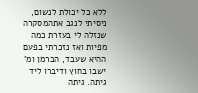ללא כל יכולת לנשום, ניסיתי לנגב אתהמסקרה שנזלה לי בעזרת כמה מפיות ואז נזכרתי בפעם ההיא שעבד, הברמן ומ' ישבו בחוץ ודיברו ליד גיתה. גיתה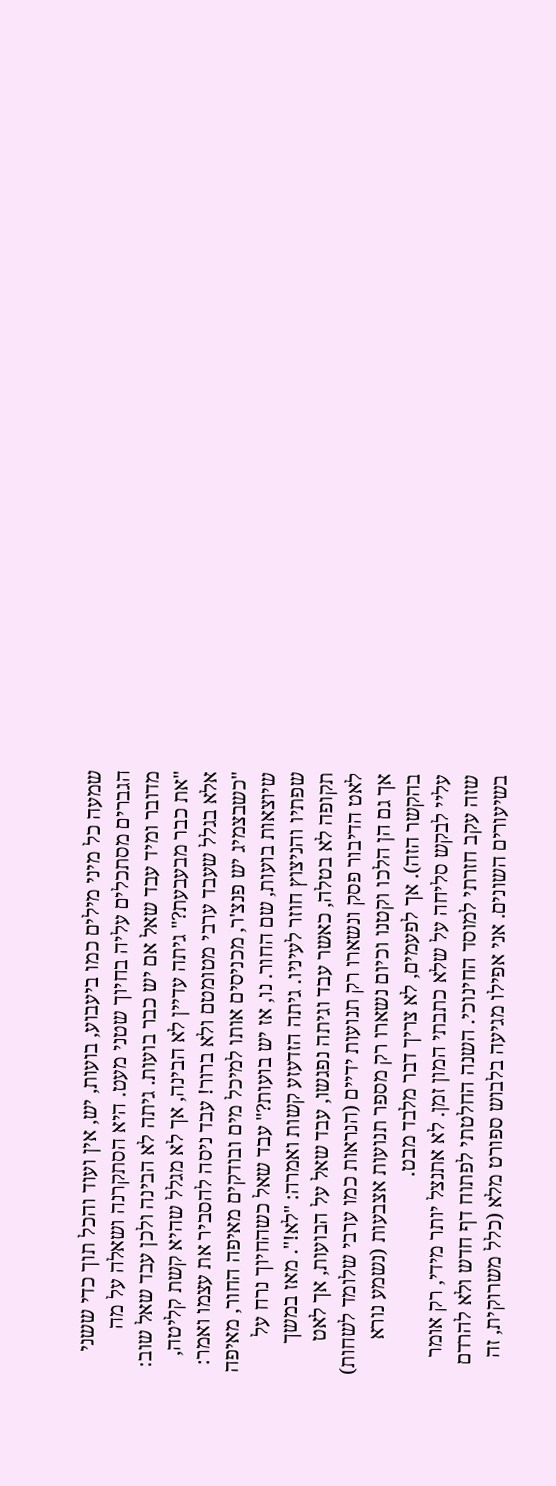שמעה כל מיני מילים כמו ביעבוע, בועות, יש, אין ועוד והכל תוך כדי ששני הגברים מסתכלים עליה בחיוך שטני מעט. היא הסתקרנה ושאלה על מה מדובר ומיד עבד שאל אם יש כבר בועות. גיתה לא הבינה ולכן עבד שאל שוב: "את כבר מבעבעת?" גיתה עדיין לא הבינה, אך לא מגלל שהיא קשת קליטה, אלא בגלל שעבד ערבי מטומטם ולא ברור! עבד ניסה להסביר את עצמו ואמר: "כשבצמיג יש פנצ'ר, מכניסים אותו למיכל מים ובודקים מאיפה החור, מאיפה שיוצאות בועות, שם החור. נו, אז יש בועות?" עבד שאל כשהחיוך נרח על שפתיו והניצוץ חוזר לעיניו. גיתה הזדעזע קשות ואמרה: "לא!". מאז במשך תקופה לא בטלה, כאשר עבד וגיתה נפגשו, עבד שאל על הבועות, אך לאט לאט הדיבור פסק ונשארו רק תנועות ידיים (הנראות כמו ערבי שלומד לשחות) אך גם הן הלכו וקטנו וכיום נשארו רק מספר תנועות אצבעות (נשמע נורא בהקשר הזה). אך לפעמים, לא צריך דבר מלבד מבט.
עליי לבקש סליחה על שלא כתבתי המון זמן. לא אתנצל יותר מידי, רק אומר שזה עקב חזרתי למוסד החינוכי. השנה החלטתי לפתוח דף חדש ולא להרדם בשיעורים השונים. אני אפילו מגיעה בלבוש ספורט מלא (כלל משרוקית, זה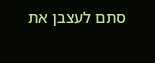סתם לעצבן את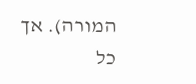המורה). אך כל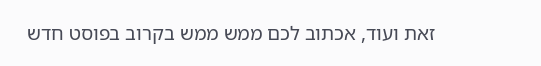זאת ועוד, אכתוב לכם ממש ממש בקרוב בפוסט חדש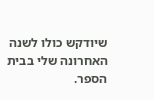שיודקש כולו לשנה האחרונה שלי בבית הספר.